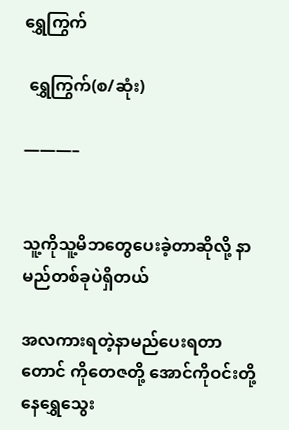ရွှေကြွက်

 ရွှေကြွက်(စ/ဆုံး)

———–


သူ့ကိုသူ့မိဘတွေပေးခဲ့တာဆိုလို့ နာမည်တစ်ခုပဲရှိတယ်

အလကားရတဲ့နာမည်ပေးရတာတောင် ကိုတေဇတို့ အောင်ကိုဝင်းတို့နေရွှေသွေး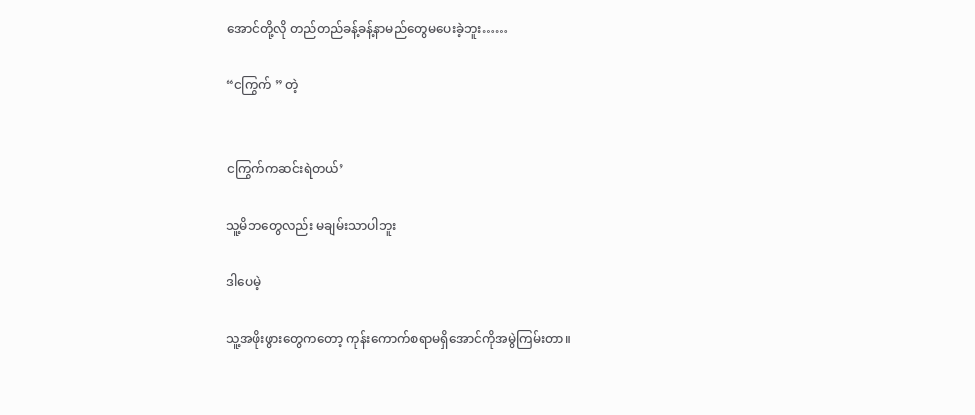အောင်တို့လို တည်တည်ခန့်ခန့်နာမည်တွေမပေးခဲ့ဘူး……

“ငကြွက် ” တဲ့


ငကြွက်ကဆင်းရဲတယ်’

သူ့မိဘတွေလည်း မချမ်းသာပါဘူး

ဒါပေမဲ့

သူ့အဖိုးဖွားတွေကတော့ ကုန်းကောက်စရာမရှိအောင်ကိုအမွဲကြမ်းတာ။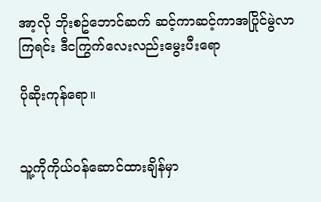အာ့လို ဘိုးစဥ်ဘောင်ဆက် ဆင့်ကာဆင့်ကာအပြိုင်မွဲလာကြရင်း ဒီငကြွက်လေးလည်းမွေးပီးရော

ပိုဆိုးကုန်ရော။


သူ့ကိုကိုယ်၀န်ဆောင်ထားချိန်မှာ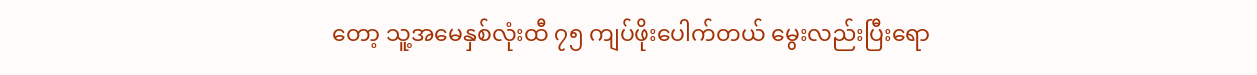တော့ သူ့အမေနှစ်လုံးထီ ၇၅ ကျပ်ဖိုးပေါက်တယ် မွေးလည်းပြီးရော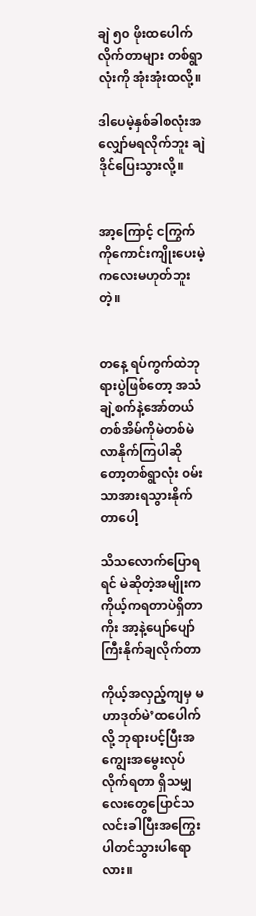ချဲ ၅၀ ဖိုးထပေါက်လိုက်တာများ တစ်ရွာလုံးကို အုံးအုံးထလို့။

ဒါပေမဲ့နှစ်ခါစလုံးအလျှော်မရလိုက်ဘူး ချဲဒိုင်ပြေးသွားလို့။


အာ့ကြောင့် ငကြွက်ကိုကောင်းကျိုးပေးမဲ့ကလေးမဟုတ်ဘူးတဲ့။


တနေ့ ရပ်ကွက်ထဲဘုရားပွဲဖြစ်တော့ အသံချဲ့စက်နဲ့အော်တယ် တစ်အိမ်ကိုမဲတစ်မဲလာနိုက်ကြပါဆိုတော့တစ်ရွာလုံး ၀မ်းသာအားရသွားနိုက်တာပေါ့

သိသလောက်ပြောရရင် မဲဆိုတဲ့အမျိုးက ကိုယ့်ကရတာပဲရှိတာကိုး အာ့နဲ့ပျော်ပျော်ကြီးနိုက်ချလိုက်တာ

ကိုယ့်အလှည့်ကျမှ မဟာဒုတ်မဲ’ထပေါက်လို့ ဘုရားပင့်ပြီးအကျွေးအမွေးလုပ်လိုက်ရတာ ရှိသမျှလေးတွေပြောင်သလင်းခါပြီးအကြွေးပါတင်သွားပါရောလား။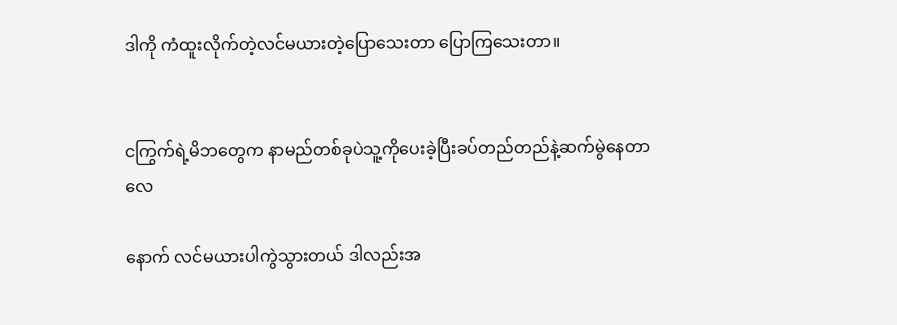ဒါကို ကံထူးလိုက်တဲ့လင်မယားတဲ့ပြောသေးတာ ပြောကြသေးတာ။


ငကြွက်ရဲ့မိဘတွေက နာမည်တစ်ခုပဲသူ့ကိုပေးခဲ့ပြီးခပ်တည်တည်နဲ့ဆက်မွဲနေတာလေ

နောက် လင်မယားပါကွဲသွားတယ် ဒါလည်းအ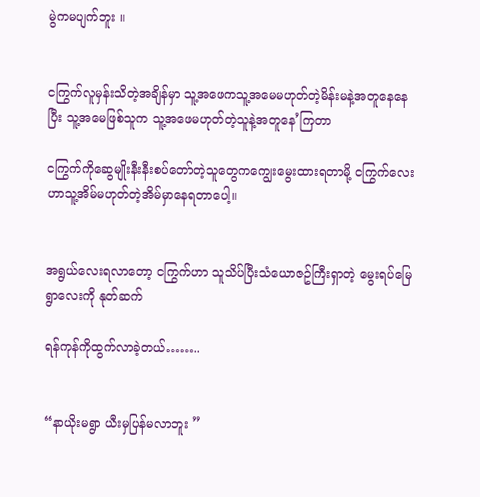မွဲကမပျက်ဘူး ။


ငကြွက်လူမှန်းသိတဲ့အချိန်မှာ သူ့အဖေကသူ့အမေမဟုတ်တဲ့မိန်းမနဲ့အတူနေနေပြီး သူ့အမေဖြစ်သူက သူ့အဖေမဟုတ်တဲ့သူနဲ့အတူနေ’ကြတာ

ငကြွက်ကိုဆွေမျိုးနီးနီးစပ်တော်တဲ့သူတွေကကျွေးမွေးထားရတာမို့ ငကြွက်လေးဟာသူ့အိမ်မဟုတ်တဲ့အိမ်မှာနေရတာပေါ့။


အရွယ်လေးရလာတော့ ငကြွက်ဟာ သူသိပ်ပြီးသံယောဇဥ်ကြီးရှာတဲ့ မွေးရပ်မြေရွာလေးကို နုတ်ဆက်

ရန်ကုန်ကိုထွက်လာခဲ့တယ်……..


“နာယိုးမရွာ ယီးမှပြန်မလာဘူး ”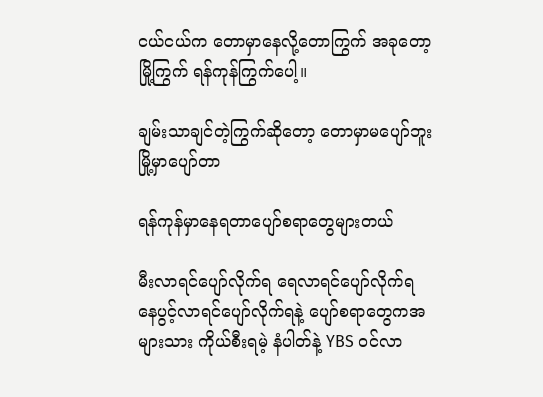ငယ်ငယ်က တောမှာနေလို့တောကြွက် အခုတော့မြို့ကြွက် ရန်ကုန်ကြွက်ပေါ့။

ချမ်းသာချင်တဲ့ကြွက်ဆိုတော့ တောမှာမပျော်ဘူးမြို့မှာပျော်တာ

ရန်ကုန်မှာနေရတာပျော်စရာတွေများတယ်

မီးလာရင်ပျော်လိုက်ရ ရေလာရင်ပျော်လိုက်ရ နေပွင့်လာရင်ပျော်လိုက်ရနဲ့ ပျော်စရာတွေကအများသား ကိုယ်စီးရမဲ့ နံပါတ်နဲ့ YBS ၀င်လာ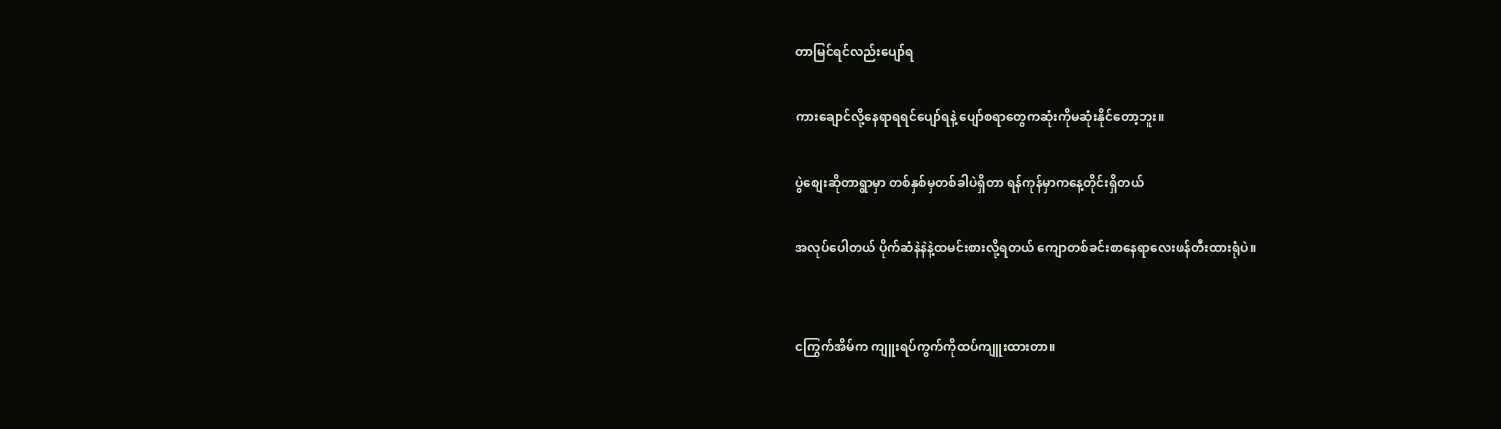တာမြင်ရင်လည်းပျော်ရ

ကားချောင်လို့နေရာရရင်ပျော်ရနဲ့ ပျော်စရာတွေကဆုံးကိုမဆုံးနိုင်တော့ဘူး။

ပွဲစျေးဆိုတာရွာမှာ တစ်နှစ်မှတစ်ခါပဲရှိတာ ရန်ကုန်မှာကနေ့တိုင်းရှိတယ်

အလုပ်ပေါတယ် ပိုက်ဆံနဲနဲနဲ့ထမင်းစားလို့ရတယ် ကျောတစ်ခင်းစာနေရာလေးဖန်တီးထားရုံပဲ။


ငကြွက်အိမ်က ကျူးရပ်ကွက်ကိုထပ်ကျူးထားတာ။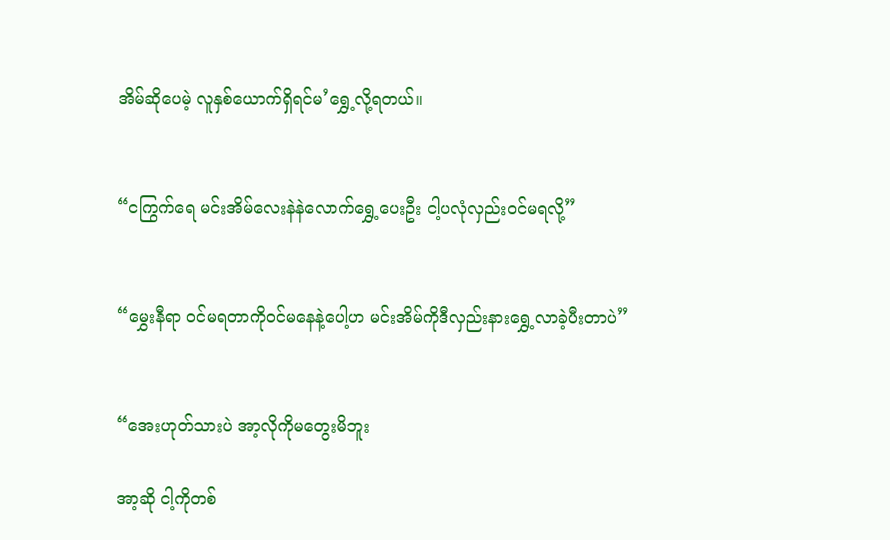အိမ်ဆိုပေမဲ့ လူနှစ်ယောက်ရှိရင်မ’ရွှေ့လို့ရတယ်။


“ငကြွက်ရေ မင်းအိမ်လေးနဲနဲလောက်ရွှေ့ပေးဦး ငါ့ပလုံလှည်း၀င်မရလို့”


“မွှေးနီရာ ၀င်မရတာကို၀င်မနေနဲ့ပေါ့ဟ မင်းအိမ်ကိုဒီလှည်းနားရွှေ့လာခဲ့ပီးတာပဲ”


“အေးဟုတ်သားပဲ အာ့လိုကိုမတွေးမိဘူး

အာ့ဆို ငါ့ကိုတစ်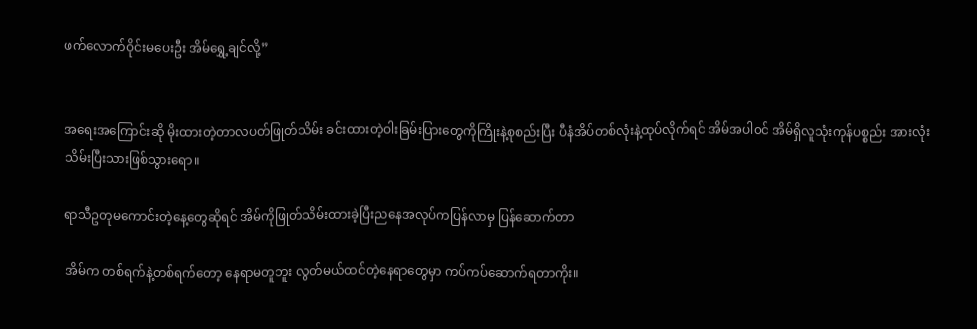ဖက်လောက်ဝိုင်းမပေးဦး အိမ်ရွှေ့ချင်လို့”


အရေးအကြောင်းဆို မိုးထားတဲ့တာလပတ်ဖြုတ်သိမ်း ခင်းထားတဲ့ဝါးခြမ်းပြားတွေကိုကြိုးနဲ့စုစည်းပြီး ပီနံအိပ်တစ်လုံးနဲ့ထုပ်လိုက်ရင် အိမ်အပါ၀င် အိမ်ရှိလူသုံးကုန်ပစ္စည်း အားလုံးသိမ်းပြီးသားဖြစ်သွားရော။

ရာသီဥတုမကောင်းတဲ့နေ့တွေဆိုရင် အိမ်ကိုဖြုတ်သိမ်းထားခဲ့ပြီးညနေအလုပ်ကပြန်လာမှ ပြန်ဆောက်တာ

အိမ်က တစ်ရက်နဲ့တစ်ရက်တော့ နေရာမတူဘူး လွတ်မယ်ထင်တဲ့နေရာတွေမှာ ကပ်ကပ်ဆောက်ရတာကိုး။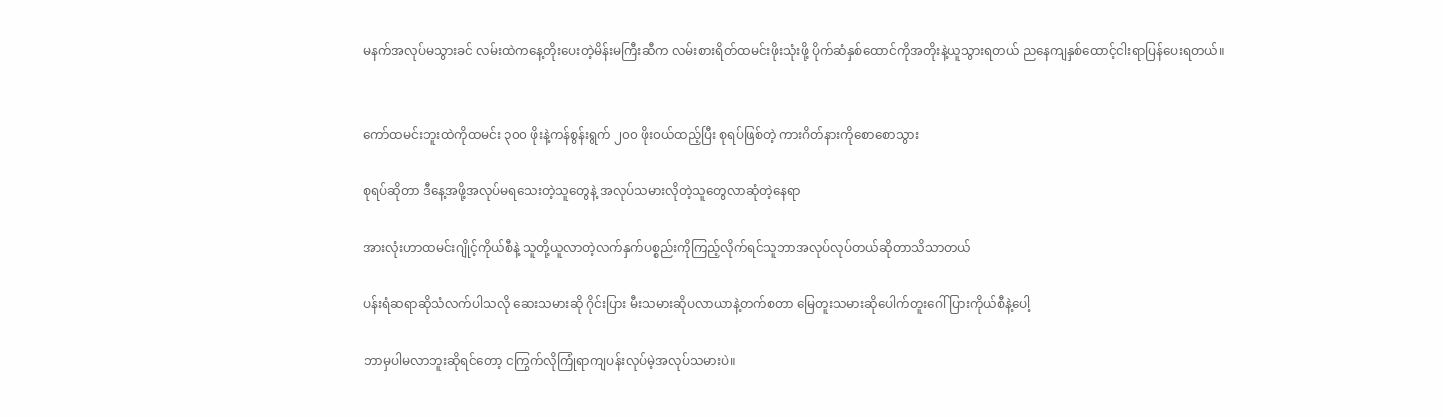မနက်အလုပ်မသွားခင် လမ်းထဲကနေ့တိုးပေးတဲ့မိန်းမကြီးဆီက လမ်းစားရိတ်ထမင်းဖိုးသုံးဖို့ ပိုက်ဆံနှစ်ထောင်ကိုအတိုးနဲ့ယူသွားရတယ် ညနေကျနှစ်ထောင့်ငါးရာပြန်ပေးရတယ်။


ကော်ထမင်းဘူးထဲကိုထမင်း ၃၀၀ ဖိုးနဲ့ကန်စွန်းရွက် ၂၀၀ ဖိုး၀ယ်ထည့်ပြီး စုရပ်ဖြစ်တဲ့ ကားဂိတ်နားကိုစောစောသွား

စုရပ်ဆိုတာ ဒီနေ့အဖို့အလုပ်မရသေးတဲ့သူတွေနဲ့ အလုပ်သမားလိုတဲ့သူတွေလာဆုံတဲ့နေရာ

အားလုံးဟာထမင်းဂျိုင့်ကိုယ်စီနဲ့ သူတို့ယူလာတဲ့လက်နှက်ပစ္စည်းကိုကြည့်လိုက်ရင်သူဘာအလုပ်လုပ်တယ်ဆိုတာသိသာတယ်

ပန်းရံဆရာဆိုသံလက်ပါသလို ဆေးသမားဆို ဂိုင်းပြား မီးသမားဆိုပလာယာနဲ့တက်စတာ မြေတူးသမားဆိုပေါက်တူးဂေါ်ပြားကိုယ်စီနဲ့ပေါ့

ဘာမှပါမလာဘူးဆိုရင်တော့ ငကြွက်လိုကြုံရာကျပန်းလုပ်မဲ့အလုပ်သမားပဲ။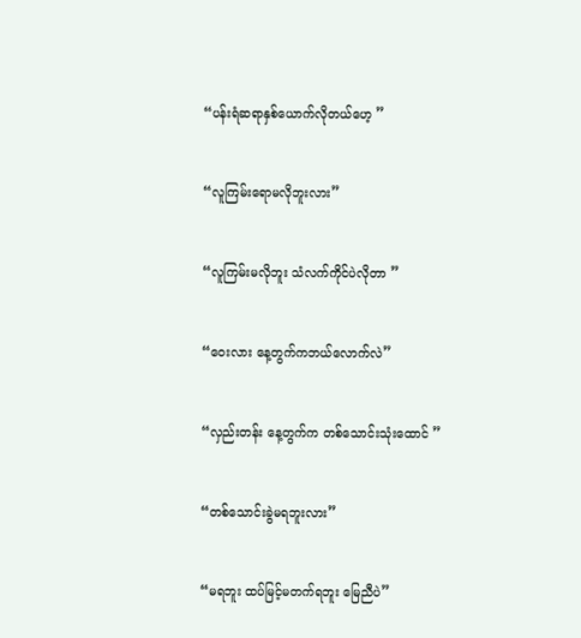“ပန်းရံဆရာနှစ်ယောက်လိုတယ်ဟေ့ ”


“လူကြမ်းရောမလိုဘူးလား”


“လူကြမ်းမလိုဘူး သံလက်ကိုင်ပဲလိုတာ ”


“ဝေးလား နေ့တွက်ကဘယ်လောက်လဲ”


“လှည်းတန်း နေ့တွက်က တစ်သောင်းသုံးထောင် ”


“တစ်သောင်းခွဲမရဘူးလား”


“မရဘူး ထပ်မြင့်မတက်ရဘူး မြေညီပဲ”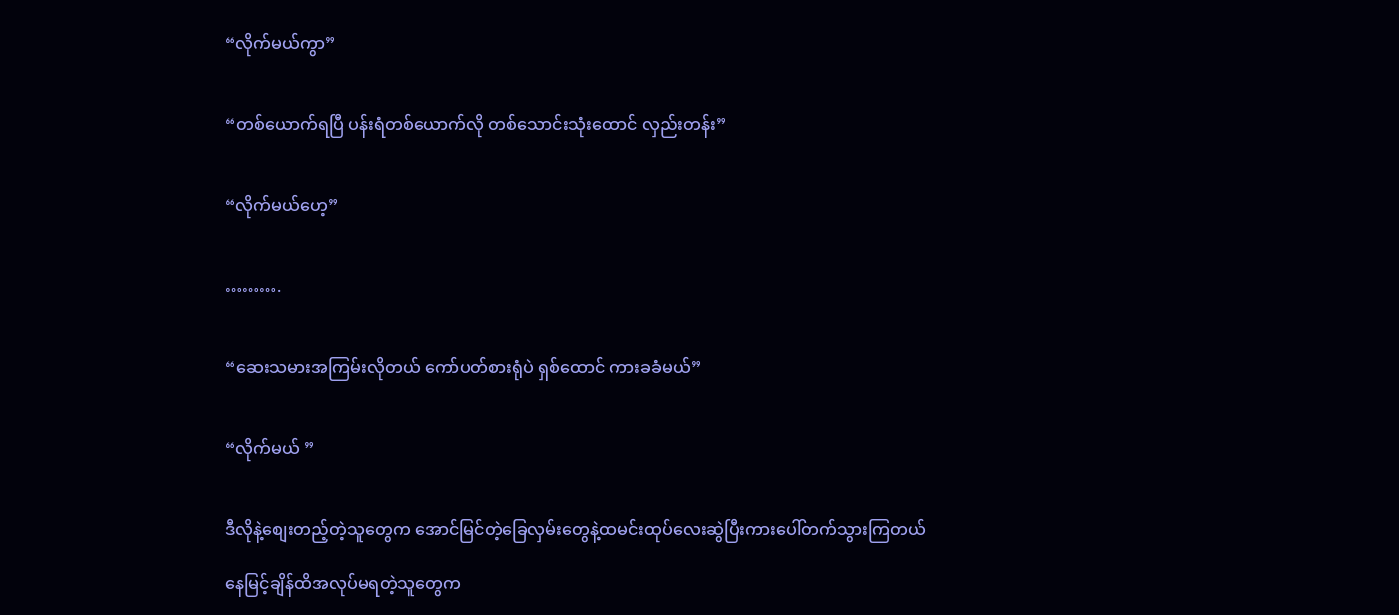“လိုက်မယ်ကွာ”


“တစ်ယောက်ရပြီ ပန်းရံတစ်ယောက်လို တစ်သောင်းသုံးထောင် လှည်းတန်း”


“လိုက်မယ်ဟေ့”


……….


“ဆေးသမားအကြမ်းလိုတယ် ကော်ပတ်စားရုံပဲ ရှစ်ထောင် ကားခခံမယ်”


“လိုက်မယ် ”


ဒီလိုနဲ့စျေးတည့်တဲ့သူတွေက အောင်မြင်တဲ့ခြေလှမ်းတွေနဲ့ထမင်းထုပ်လေးဆွဲပြီးကားပေါ်တက်သွားကြတယ်

နေမြင့်ချိန်ထိအလုပ်မရတဲ့သူတွေက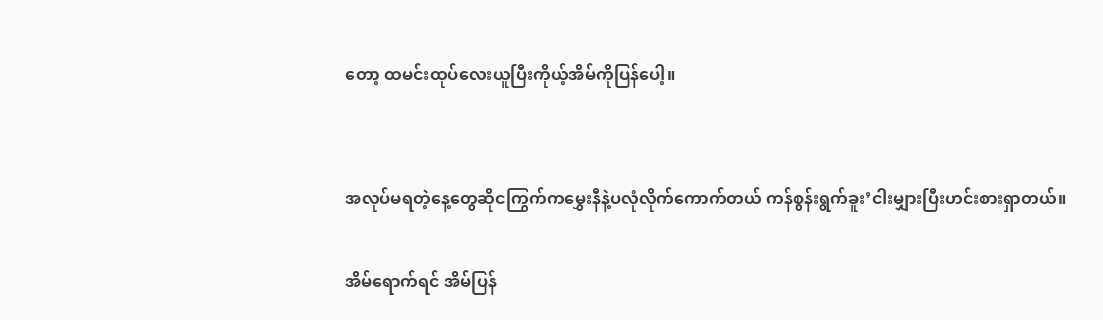တော့ ထမင်းထုပ်လေးယူပြီးကိုယ့်အိမ်ကိုပြန်ပေါ့။


အလုပ်မရတဲ့နေ့တွေဆိုငကြွက်ကမွှေးနီနဲ့ပလုံလိုက်ကောက်တယ် ကန်စွန်းရွက်ခူး’ငါးမျှားပြီးဟင်းစားရှာတယ်။

အိမ်ရောက်ရင် အိမ်ပြန်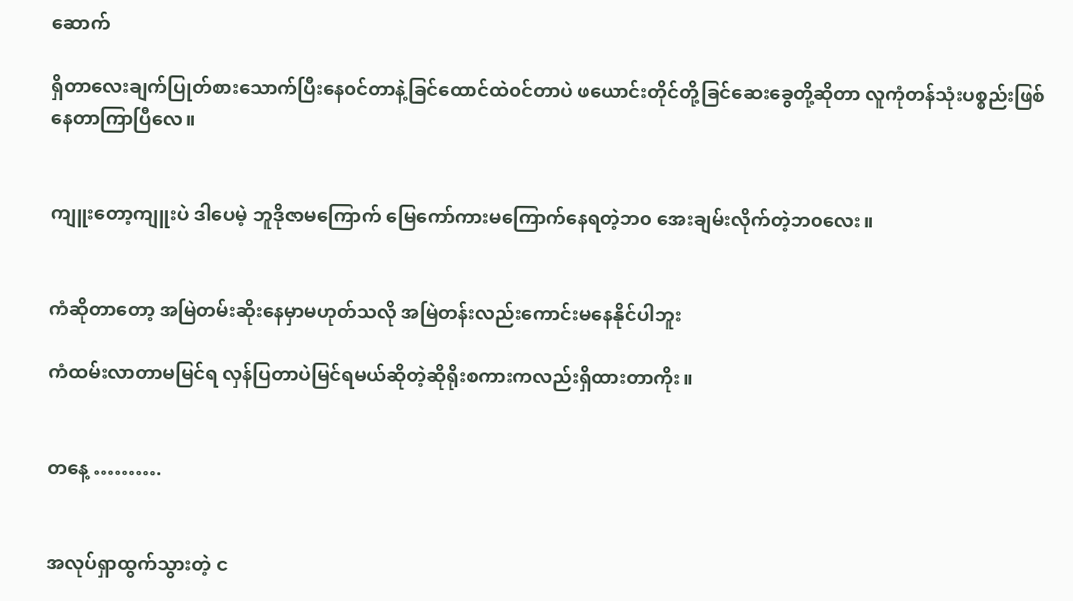ဆောက်

ရှိတာလေးချက်ပြုတ်စားသောက်ပြီးနေ၀င်တာနဲ့ခြင်ထောင်ထဲ၀င်တာပဲ ဖယောင်းတိုင်တို့ခြင်ဆေးခွေတို့ဆိုတာ လူကုံတန်သုံးပစ္စည်းဖြစ်နေတာကြာပြီလေ။


ကျူးတော့ကျူးပဲ ဒါပေမဲ့ ဘူဒိုဇာမကြောက် မြေကော်ကားမကြောက်နေရတဲ့ဘ၀ အေးချမ်းလိုက်တဲ့ဘ၀လေး။


ကံဆိုတာတော့ အမြဲတမ်းဆိုးနေမှာမဟုတ်သလို အမြဲတန်းလည်းကောင်းမနေနိုင်ပါဘူး

ကံထမ်းလာတာမမြင်ရ လှန်ပြတာပဲမြင်ရမယ်ဆိုတဲ့ဆိုရိုးစကားကလည်းရှိထားတာကိုး။


တနေ့ ……….


အလုပ်ရှာထွက်သွားတဲ့ င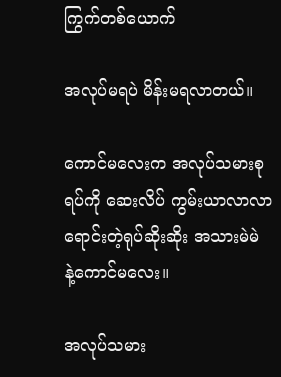ကြွက်တစ်ယောက်

အလုပ်မရပဲ မိန်းမရလာတယ်။

ကောင်မလေးက အလုပ်သမားစုရပ်ကို ဆေးလိပ် ကွမ်းယာလာလာရောင်းတဲ့ရုပ်ဆိုးဆိုး အသားမဲမဲ နဲ့ကောင်မလေး။

အလုပ်သမား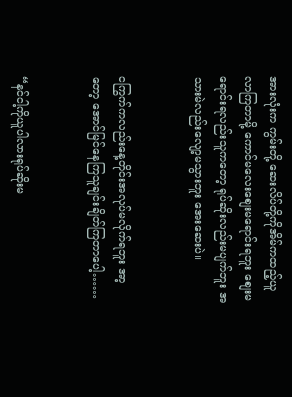အားလုံးက ကွမ်းတို့ ဆေးလိပ်တို့ကိုအိမ်ကထည့်ယူလာကြတာမို့ ကောင်မလေးစျေးမရောင်းရဘူး စျေးမရောင်းရလည်းသူကတော့ ရုပ်ဆိုးလည်းမပျက်ဘူး အသားမဲလည်းလျော့မသွားဘူး အေးဆေးပဲ။


ငကြွက်ကလည်းနေ့တိုင်းအလုပ်မလိုက်ရဘူး အာ့တော့ အောင်မြင်နေကြသူချင်းချိတ်ကြတာပေါ့……


“နင်ငါ့ကိုယူပါလားရုပ်ဆိုးမ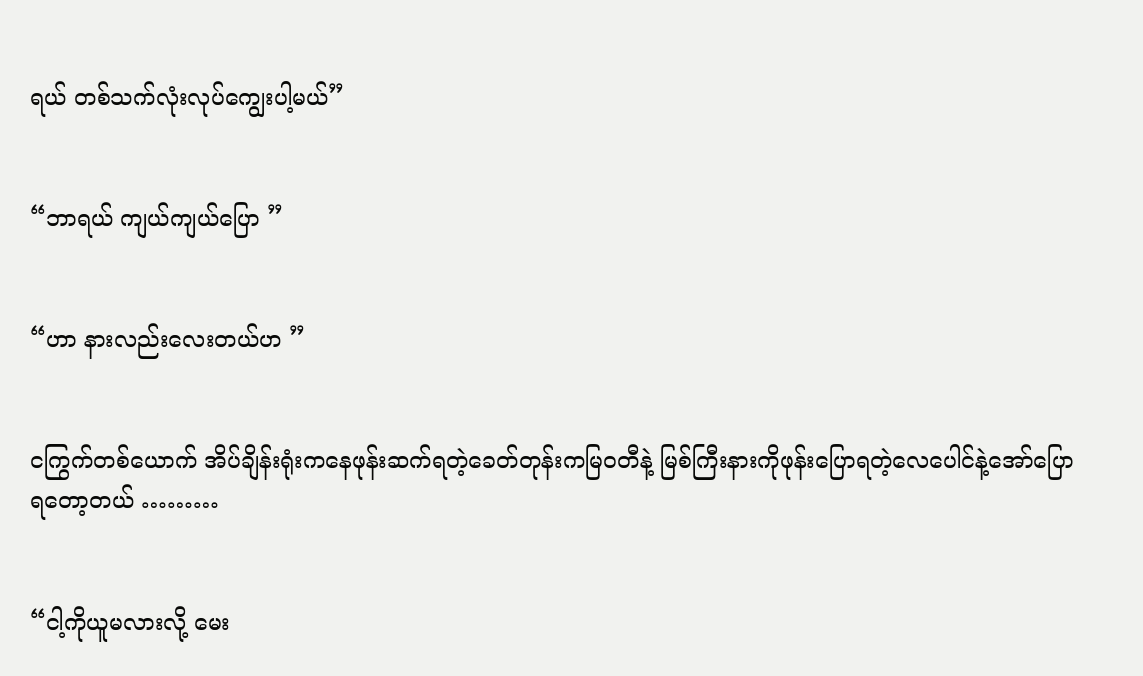ရယ် တစ်သက်လုံးလုပ်ကျွေးပါ့မယ်”


“ဘာရယ် ကျယ်ကျယ်ပြော ”


“ဟာ နားလည်းလေးတယ်ဟ ”


ငကြွက်တစ်ယောက် အိပ်ချိန်းရုံးကနေဖုန်းဆက်ရတဲ့ခေတ်တုန်းကမြ၀တီနဲ့ မြစ်ကြီးနားကိုဖုန်းပြောရတဲ့လေပေါင်နဲ့အော်ပြောရတော့တယ် ………


“ငါ့ကိုယူမလားလို့ မေး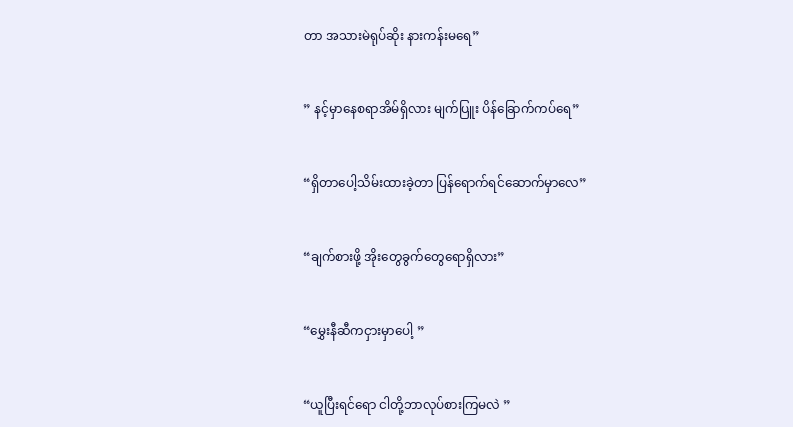တာ အသားမဲရုပ်ဆိုး နားကန်းမရေ”


” နင့်မှာနေစရာအိမ်ရှိလား မျက်ပြူး ပိန်ခြောက်ကပ်ရေ”


“ရှိတာပေါ့သိမ်းထားခဲ့တာ ပြန်ရောက်ရင်ဆောက်မှာလေ”


“ချက်စားဖို့ အိုးတွေခွက်တွေရောရှိလား”


“မွှေးနီဆီကငှားမှာပေါ့ ”


“ယူပြီးရင်ရော ငါတို့ဘာလုပ်စားကြမလဲ ”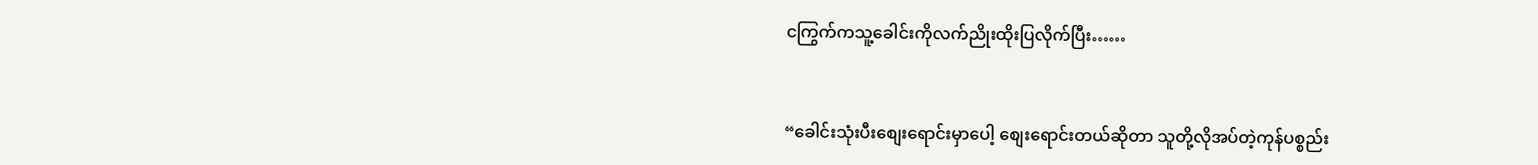ငကြွက်ကသူ့ခေါင်းကိုလက်ညိုးထိုးပြလိုက်ပြီး……


“ခေါင်းသုံးပီးစျေးရောင်းမှာပေါ့ စျေးရောင်းတယ်ဆိုတာ သူတို့လိုအပ်တဲ့ကုန်ပစ္စည်း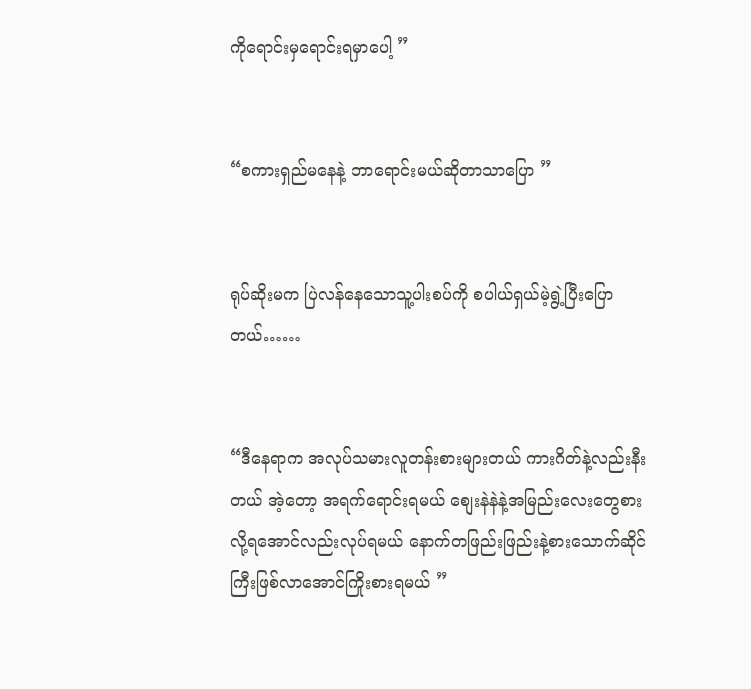ကိုရောင်းမှရောင်းရမှာပေါ့ ”


“စကားရှည်မနေနဲ့ ဘာရောင်းမယ်ဆိုတာသာပြော ”


ရုပ်ဆိုးမက ပြဲလန်နေသောသူ့ပါးစပ်ကို စပါယ်ရှယ်မဲ့ရွဲ့ပြီးပြောတယ်……


“ဒီနေရာက အလုပ်သမားလူတန်းစားများတယ် ကားဂိတ်နဲ့လည်းနီးတယ် အဲ့တော့ အရက်ရောင်းရမယ် စျေးနဲနဲနဲ့အမြည်းလေးတွေစားလို့ရအောင်လည်းလုပ်ရမယ် နောက်တဖြည်းဖြည်းနဲ့စားသောက်ဆိုင်ကြီးဖြစ်လာအောင်ကြိုးစားရမယ် ”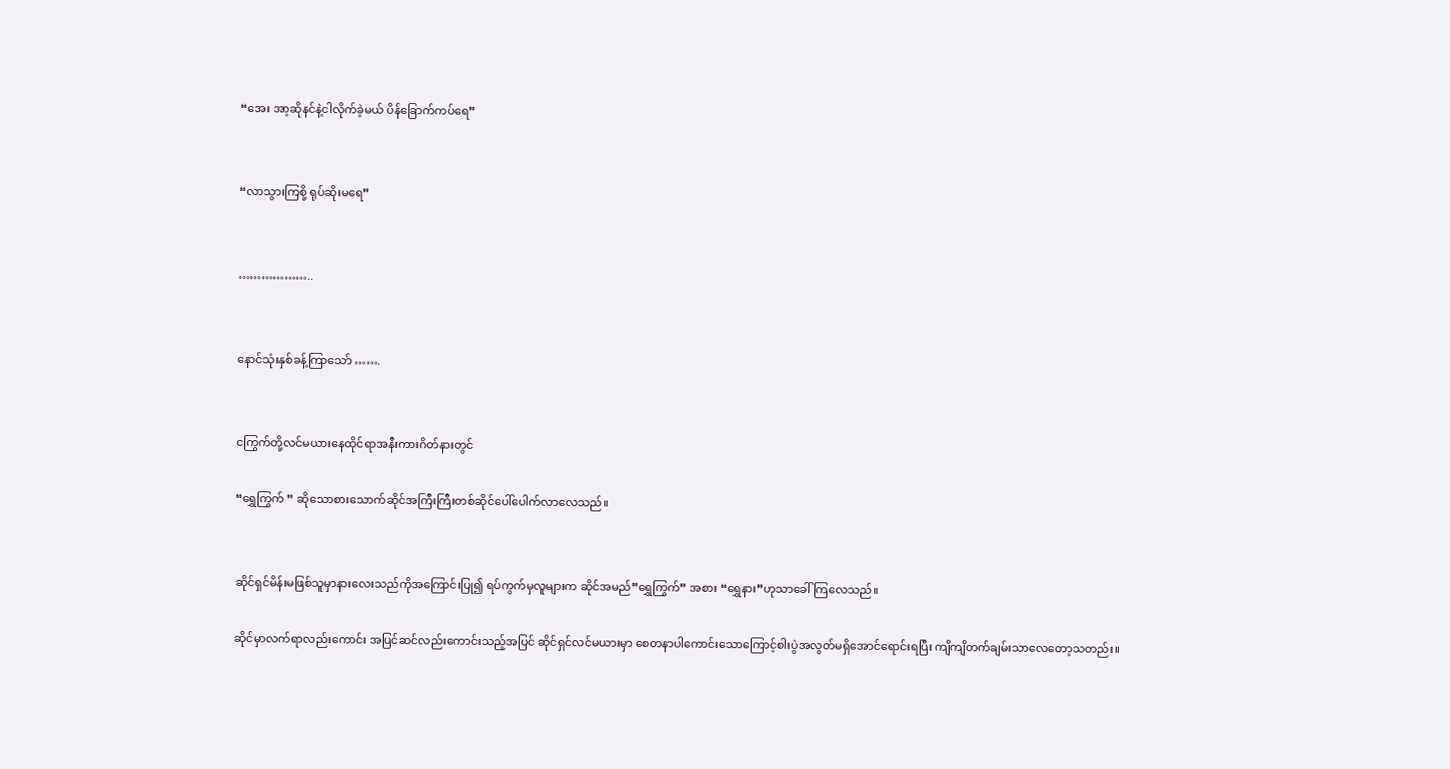“အေး အာ့ဆိုနင်နဲ့ငါလိုက်ခဲ့မယ် ပိန်ခြောက်ကပ်ရေ”


“လာသွားကြစို့ ရုပ်ဆိုးမရေ”


………………..


နောင်သုံးနှစ်ခန့်ကြာသော် …….


ငကြွက်တို့လင်မယားနေထိုင်ရာအနီးကားဂိတ်နားတွင်

“ရွှေကြွက် ” ဆိုသောစားသောက်ဆိုင်အကြီးကြီးတစ်ဆိုင်ပေါ်ပေါက်လာလေသည်။


ဆိုင်ရှင်မိန်းမဖြစ်သူမှာနားလေးသည်ကိုအကြောင်းပြု၍ ရပ်ကွက်မှလူများက ဆိုင်အမည်”ရွှေကြွက်” အစား “ရွှေနား”ဟုသာခေါ်ကြလေသည်။

ဆိုင်မှာလက်ရာလည်းကောင်း အပြင်ဆင်လည်းကောင်းသည့်အပြင် ဆိုင်ရှင်လင်မယားမှာ စေတနာပါကောင်းသောကြောင့်စါးပွဲအလွတ်မရှိအောင်ရောင်းရပြီး ကျိကျိတက်ချမ်းသာလေတော့သတည်း။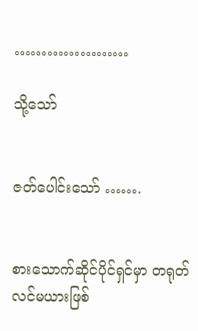…………………

သို့သော်


ဇတ်ပေါင်းသော် …….


စားသောက်ဆိုင်ပိုင်ရှင်မှာ တရုတ်လင်မယားဖြစ်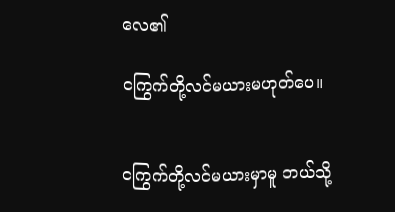လေ၏

ငကြွက်တို့လင်မယားမဟုတ်ပေ။


ငကြွက်တို့လင်မယားမှာမူ ဘယ်သို့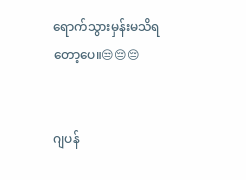ရောက်သွားမှန်းမသိရတော့ပေ။😒😔😔


ဂျပန်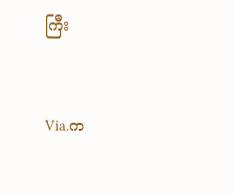ကြီး


Via.က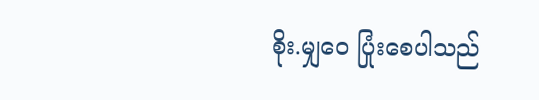စိုး.မျှဝေ ပြုံးစေပါသည်